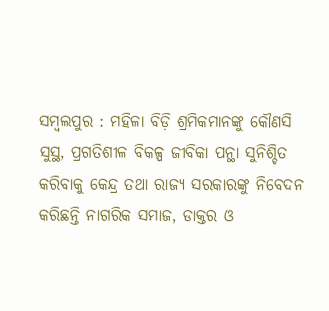ସମ୍ବଲପୁର : ମହିଳା ବିଡ଼ି ଶ୍ରମିକମାନଙ୍କୁ କୌଣସି ସୁସ୍ଥ, ପ୍ରଗତିଶୀଳ ବିକଳ୍ପ ଜୀବିକା ପନ୍ଥା ସୁନିଶ୍ଚିତ କରିବାକୁ କେନ୍ଦ୍ର ତଥା ରାଜ୍ୟ ସରକାରଙ୍କୁ ନିବେଦନ କରିଛନ୍ତି ନାଗରିକ ସମାଜ, ଡାକ୍ତର ଓ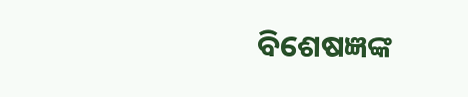ବିଶେଷଜ୍ଞଙ୍କ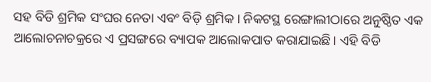ସହ ବିଡି ଶ୍ରମିକ ସଂଘର ନେତା ଏବଂ ବିଡ଼ି ଶ୍ରମିକ। ନିକଟସ୍ଥ ରେଙ୍ଗାଲୀଠାରେ ଅନୁଷ୍ଠିତ ଏକ ଆଲୋଚନାଚକ୍ରରେ ଏ ପ୍ରସଙ୍ଗରେ ବ୍ୟାପକ ଆଲୋକପାତ କରାଯାଇଛି। ଏହି ବିଡି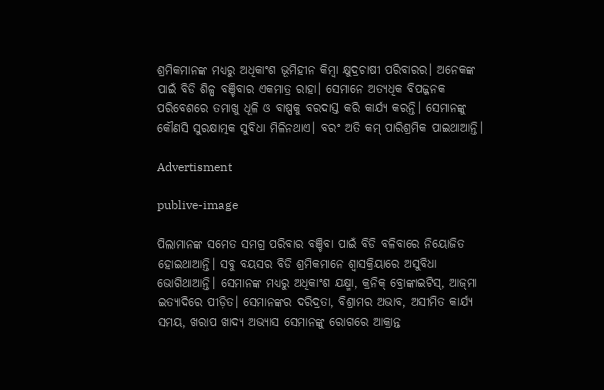ଶ୍ରମିକମାନଙ୍କ ମଧ୍ୟରୁ ଅଧିକାଂଶ ଭୂମିହୀନ କିମ୍ବା କ୍ଷୁଦ୍ରଚାଷୀ ପରିବାରର। ଅନେକଙ୍କ ପାଇଁ ବିଡି ଶିଳ୍ପ ବଞ୍ଚିବାର ଏକମାତ୍ର ରାହା। ସେମାନେ ଅତ୍ୟଧିକ ବିପଜ୍ଜନକ ପରିବେଶରେ ତମାଖୁ ଧୂଳି ଓ ବାଷ୍ପକୁ ବରଦାସ୍ତ କରି କାର୍ଯ୍ୟ କରନ୍ତି। ସେମାନଙ୍କୁ କୌଣସି ସୁରକ୍ଷାତ୍ମକ ସୁବିଧା ମିଳିନଥାଏ। ବରଂ ଅତି କମ୍ ପାରିଶ୍ରମିକ ପାଇଥାଆନ୍ତି।

Advertisment

publive-image

ପିଲାମାନଙ୍କ ସମେତ ସମଗ୍ର ପରିବାର ବଞ୍ଚିବା ପାଇଁ ବିଡି ବଳିବାରେ ନିୟୋଜିତ ହୋଇଥାଆନ୍ତି। ସବୁ ବୟସର ବିଡି ଶ୍ରମିକମାନେ ଶ୍ୱାସକ୍ରିୟାରେ ଅସୁବିଧା ଭୋଗିଥାଆନ୍ତି। ସେମାନଙ୍କ ମଧ୍ୟରୁ ଅଧିକାଂଶ ଯକ୍ଷ୍ମା, କ୍ରନିକ୍ ବ୍ରୋଙ୍କାଇଟିସ୍, ଆଜ୍‌ମା ଇତ୍ୟାଦିରେ ପୀଡ଼ିତ। ସେମାନଙ୍କର ଦରିଦ୍ରତା, ବିଶ୍ରାମର ଅଭାବ, ଅସୀମିତ କାର୍ଯ୍ୟ ସମୟ, ଖରାପ ଖାଦ୍ୟ ଅଭ୍ୟାସ ସେମାନଙ୍କୁ ରୋଗରେ ଆକ୍ରାନ୍ତ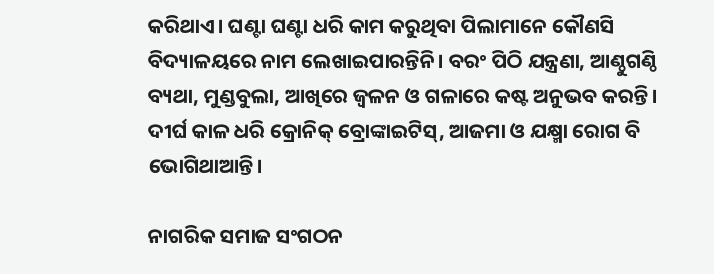କରିଥାଏ। ଘଣ୍ଟା ଘଣ୍ଟା ଧରି କାମ କରୁଥିବା ପିଲାମାନେ କୌଣସି ବିଦ୍ୟାଳୟରେ ନାମ ଲେଖାଇପାରନ୍ତିନି। ବରଂ ପିଠି ଯନ୍ତ୍ରଣା, ଆଣ୍ଠୁଗଣ୍ଠି ବ୍ୟଥା, ମୁଣ୍ଡବୁଲା, ଆଖିରେ ଜ୍ୱଳନ ଓ ଗଳାରେ କଷ୍ଟ ଅନୁଭବ କରନ୍ତି। ଦୀର୍ଘ କାଳ ଧରି କ୍ରୋନିକ୍‌ ବ୍ରୋଙ୍କାଇଟିସ୍, ଆଜମା ଓ ଯକ୍ଷ୍ମା ରୋଗ ବି ଭୋଗିଥାଆନ୍ତି।

ନାଗରିକ ସମାଜ ସଂଗଠନ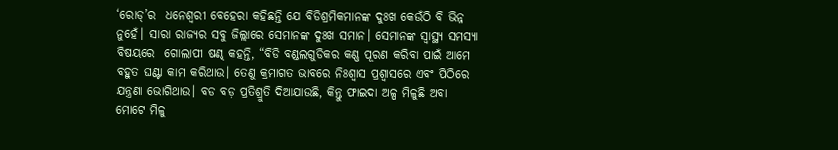‘ରୋଡ୍‌’ର  ଧନେଶ୍ୱରୀ ବେହେରା କହିଛନ୍ତି ଯେ ବିଡିଶ୍ରମିକମାନଙ୍କ ଦୁଃଖ କେଉଁଠି ବି ଭିନ୍ନ ନୁହେଁ। ସାରା ରାଜ୍ୟର ସବୁ ଜିଲ୍ଲାରେ ସେମାନଙ୍କ ଦୁଃଖ ସମାନ। ସେମାନଙ୍କ ସ୍ୱାସ୍ଥ୍ୟ ସମସ୍ୟା ବିଷୟରେ  ଗୋଲାପୀ ଷଣ୍ଢ କହନ୍ତି, “ବିଡି ବଣ୍ଡଲଗୁଡିକର କଣ୍ଣ ପୂରଣ କରିବା ପାଇଁ ଆମେ ବହୁତ ଘଣ୍ଟା କାମ କରିଥାଉ। ତେଣୁ କ୍ରମାଗତ ଭାବରେ ନିଃଶ୍ୱାସ ପ୍ରଶ୍ୱାସରେ ଏବଂ ପିଠିରେ ଯନ୍ତ୍ରଣା ଭୋଗିଥାଉ। ବଡ ବଡ଼ ପ୍ରତିଶ୍ରୁତି ଦିଆଯାଉଛି, କିନ୍ତୁ ଫାଇଦା ଅଳ୍ପ ମିଳୁଛି ଅବା ମୋଟେ ମିଳୁ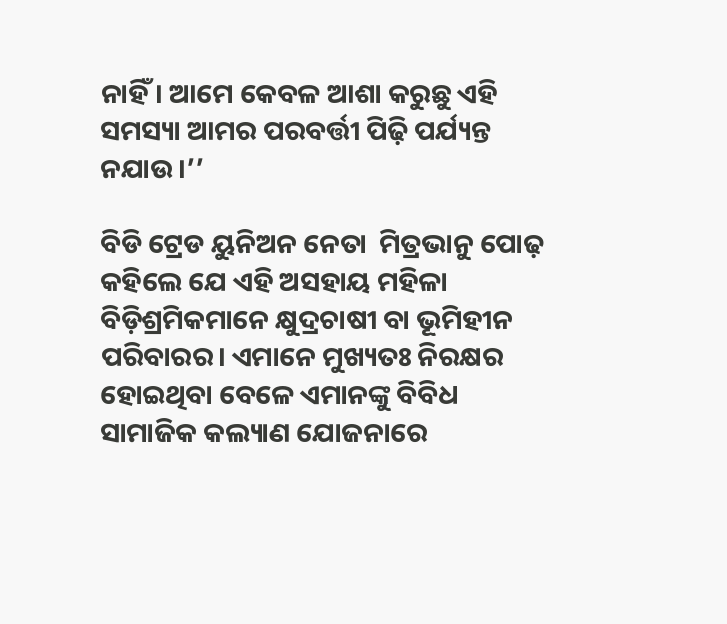ନାହିଁ। ଆମେ କେବଳ ଆଶା କରୁଛୁ ଏହି ସମସ୍ୟା ଆମର ପରବର୍ତ୍ତୀ ପିଢ଼ି ପର୍ଯ୍ୟନ୍ତ ନଯାଉ।’’

ବିଡି ଟ୍ରେଡ ୟୁନିଅନ ନେତା  ମିତ୍ରଭାନୁ ପୋଢ଼ କହିଲେ ଯେ ଏହି ଅସହାୟ ମହିଳା ବିଡ଼ିଶ୍ରମିକମାନେ କ୍ଷୁଦ୍ରଚାଷୀ ବା ଭୂମିହୀନ ପରିବାରର। ଏମାନେ ମୁଖ୍ୟତଃ ନିରକ୍ଷର ହୋଇଥିବା ବେଳେ ଏମାନଙ୍କୁ ବିବିଧ ସାମାଜିକ କଲ୍ୟାଣ ଯୋଜନାରେ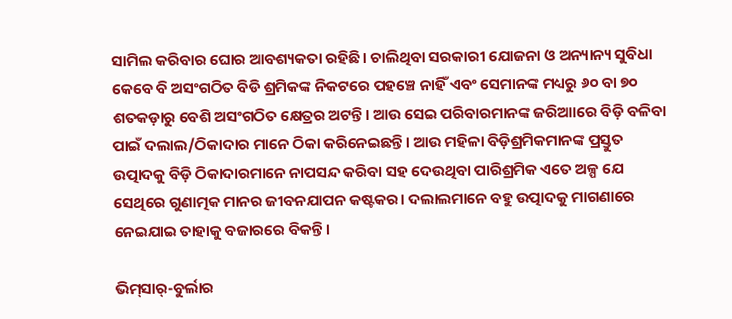ସାମିଲ କରିବାର ଘୋର ଆବଶ୍ୟକତା ରହିଛି। ଚାଲିଥିବା ସରକାରୀ ଯୋଜନା ଓ ଅନ୍ୟାନ୍ୟ ସୁବିଧା କେବେ ବି ଅସଂଗଠିତ ବିଡି ଶ୍ରମିକଙ୍କ ନିକଟରେ ପହଞ୍ଚେ ନାହିଁ ଏବଂ ସେମାନଙ୍କ ମଧ୍ୟରୁ ୬୦ ବା ୭୦ ଶତକଡ଼ାରୁ ବେଶି ଅସଂଗଠିତ କ୍ଷେତ୍ରର ଅଟନ୍ତି। ଆଉ ସେଇ ପରିବାରମାନଙ୍କ ଜରିଆାରେ ବିଡ଼ି ବଳିବା ପାଇଁ ଦଲାଲ/ଠିକାଦାର ମାନେ ଠିକା କରିନେଇଛନ୍ତି। ଆଉ ମହିଳା ବିଡ଼ିଶ୍ରମିକମାନଙ୍କ ପ୍ରସ୍ତୁତ ଉତ୍ପାଦକୁ ବିଡ଼ି ଠିକାଦାରମାନେ ନାପସନ୍ଦ କରିବା ସହ ଦେଉଥିବା ପାରିଶ୍ରମିକ ଏତେ ଅଳ୍ପ ଯେ ସେଥିରେ ଗୁଣାତ୍ମକ ମାନର ଜୀବନଯାପନ କଷ୍ଟକର। ଦଲାଲମାନେ ବହୁ ଉତ୍ପାଦକୁ ମାଗଣାରେ ନେଇଯାଇ ତାହାକୁ ବଜାରରେ ବିକନ୍ତି।

ଭିମ୍‌ସାର୍‌-ବୁର୍ଲାର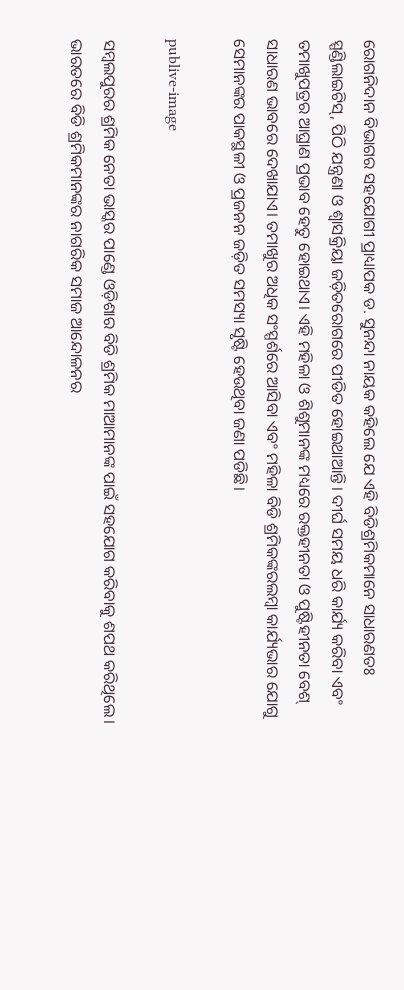ରୋଗନିଦାନ ବିଭାଗର ସହଯୋଗୀ ପ୍ରାଧ୍ୟାପକ ଡ. ସୁନନ୍ଦା ନାୟକ କହିଲେ ଯେ ଏହି ବିଡିଶ୍ରମିକମାନେ ସାଧାରଣତଃ ସ୍ପଣ୍ଡିଲାଇଟିସ୍, ପିଠି ଯନ୍ତ୍ରଣା ଓ ଶ୍ୱାସକ୍ରିୟା ଜଡ଼ିତରୋଗରେ ପୀଡିତ ହୋଇଥାଆନ୍ତି। ଦୀର୍ଘ ସମୟ ଧରି କାର୍ଯ୍ୟ କରିବା ଏବଂ ତମାଖୁପତ୍ରର ଆଘ୍ରାଣ ପ୍ରଭାବ ହେତୁ ହୋଇଥାଏ। ଏହି ମହିଳା ଓ ଶିଶୁମାନଙ୍କ ମଧ୍ୟରେ ରକ୍ତହୀନତା ଓ ପୁଷ୍ଟିହୀନତା ବେଶ୍‌ ସାଧାରଣ ଭାବରେ ଦେଖାଯାଏ। ତମାଖୁର ଅଧିକ ସଂସ୍ପର୍ଶରେ ଆସିବା ଏବଂ ମହିଳା ବିଡି ଶ୍ରମିକଙ୍କରଲମ୍ବା କାର୍ଯ୍ୟଭାର ଯୋଗୁ ସେମାନଙ୍କର ପାକସ୍ଥଳୀ ଓ ପ୍ରଜନନ ଜଡ଼ିତ ସମସ୍ୟା ସୃଷ୍ଟି ହେଉଥିବା ଜଣା ପଡିଛି।

publive-image

ସମ୍ବଲପୁରର ଶ୍ରମିକ ନେତା ଭାସ୍କର ପାଣ୍ଡେ ଓଡ଼ିଶାର ବିଡି ଶ୍ରମିକ ମାଆମାନଙ୍କ ପାଇଁ ସହଯୋଗ କରିବାକୁ ଶପଥ କରିଥିଲେ। ଭାରତରେ ବିଡି ଶ୍ରମିକମାନଙ୍କର ନାଗରିକ ସମାଜ ଆନ୍ଦୋଳନର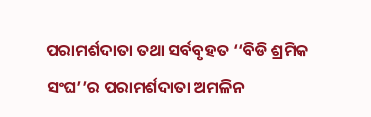ପରାମର୍ଶଦାତା ତଥା ସର୍ବବୃହତ ‘‘ବିଡି ଶ୍ରମିକ ସଂଘ’’ର ପରାମର୍ଶଦାତା ଅମଳିନ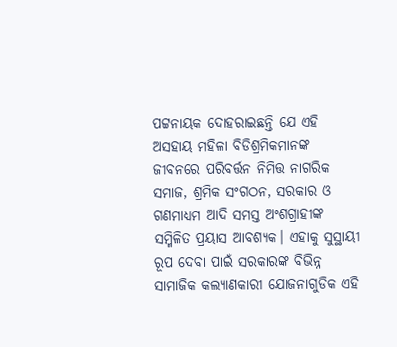ପଟ୍ଟନାୟକ ଦୋହରାଇଛନ୍ତି ଯେ ଏହି ଅସହାୟ ମହିଳା ବିଡିଶ୍ରମିକମାନଙ୍କ ଜୀବନରେ ପରିବର୍ତ୍ତନ ନିମିତ୍ତ ନାଗରିକ ସମାଜ, ଶ୍ରମିକ ସଂଗଠନ, ସରକାର ଓ ଗଣମାଧ୍ୟମ ଆଦି ସମସ୍ତ ଅଂଶଗ୍ରାହୀଙ୍କ ସମ୍ମିଳିତ ପ୍ରୟାସ ଆବଶ୍ୟକ। ଏହାକୁ ସୁସ୍ଥାୟୀ ରୂପ ଦେବା ପାଇଁ ସରକାରଙ୍କ ବିଭିନ୍ନ ସାମାଜିକ କଲ୍ୟାଣକାରୀ ଯୋଜନାଗୁଡିକ ଏହି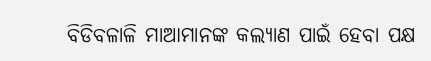ବିଡିବଳାଳି ମାଆମାନଙ୍କ କଲ୍ୟାଣ ପାଇଁ ହେବା ପକ୍ଷ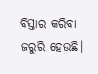ବିସ୍ତାର କରିବା ଜରୁରି ହେଉଛି।